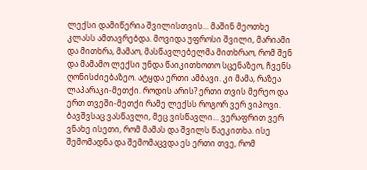ლექსი დამიწერია შვილისთვის... მაშინ მეოთხე კლასს ამთავრებდა. მოვიდა უფროსი შვილი, მარიამი და მითხრა, მამაო, მასწავლებელმა მითხრაო, რომ შენ და მამამო ლექსი უნდა წაიკითხოთო სცენაზეო, ჩვენს ღონისძიებაზეო. ატყდა ერთი ამბავი. კი მამა, რაზეა ლაპარაკი-მეთქი. როდის არის? ერთი თვის მერეო და ერთ თვეში-მეთქი რამე ლექსს როგორ ვერ ვიპოვი. ბავშვსაც ვასწავლი, მეც ვისწავლი... ვერაფრით ვერ ვნახე ისეთი, რომ მამას და შვილს წაეკითხა. ისე შემომადნა და შემომაცვდა ეს ერთი თვე, რომ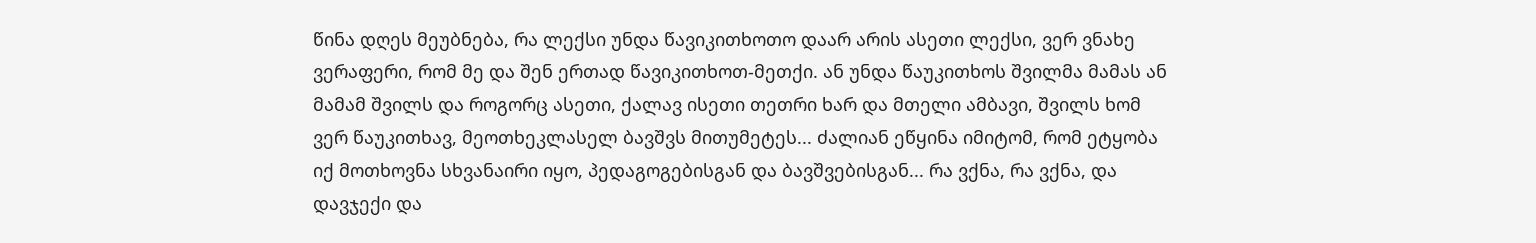წინა დღეს მეუბნება, რა ლექსი უნდა წავიკითხოთო დაარ არის ასეთი ლექსი, ვერ ვნახე ვერაფერი, რომ მე და შენ ერთად წავიკითხოთ-მეთქი. ან უნდა წაუკითხოს შვილმა მამას ან მამამ შვილს და როგორც ასეთი, ქალავ ისეთი თეთრი ხარ და მთელი ამბავი, შვილს ხომ ვერ წაუკითხავ, მეოთხეკლასელ ბავშვს მითუმეტეს... ძალიან ეწყინა იმიტომ, რომ ეტყობა იქ მოთხოვნა სხვანაირი იყო, პედაგოგებისგან და ბავშვებისგან... რა ვქნა, რა ვქნა, და დავჯექი და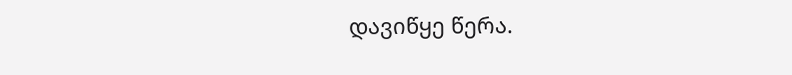დავიწყე წერა.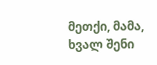მეთქი, მამა, ხვალ შენი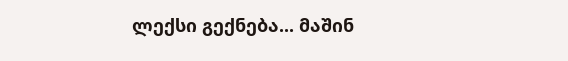ლექსი გექნება... მაშინ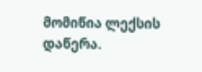მომიწია ლექსის დაწერა.